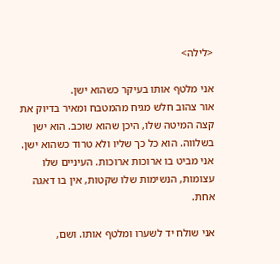<לילה>

אני מלטף אותו בעיקר כשהוא ישן.
אור צהוב חלש מגיח מהמטבח ומאיר בדיוק את קצה המיטה שלו, היכן שהוא שוכב. הוא ישן בשלווה. הוא כל כך שליו ולא טרוד כשהוא ישן. אני מביט בו ארוכות ארוכות. העיניים שלו עצומות, הנשימות שלו שקטות, אין בו דאגה אחת.

אני שולח יד לשערו ומלטף אותו. ושם,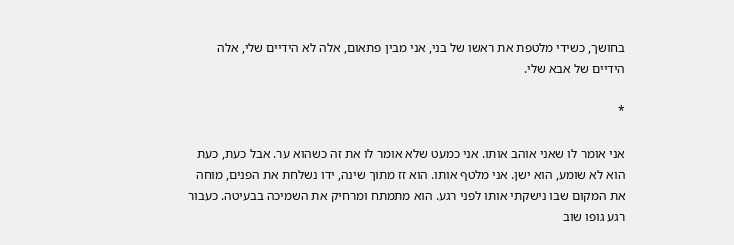בחושך, כשידי מלטפת את ראשו של בני, אני מבין פתאום, אלה לא הידיים שלי, אלה הידיים של אבא שלי.

*

אני אומר לו שאני אוהב אותו. אני כמעט שלא אומר לו את זה כשהוא ער. אבל כעת, כעת הוא לא שומע, הוא ישן. אני מלטף אותו. הוא זז מתוך שינה, ידו נשלחת את הפנים, מוחה את המקום שבו נישקתי אותו לפני רגע. הוא מתמתח ומרחיק את השמיכה בבעיטה. כעבור רגע גופו שוב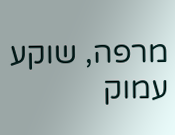מרפה, שוקע עמוק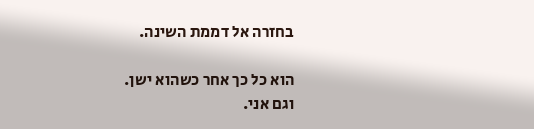בחזרה אל דממת השינה.

הוא כל כך אחר כשהוא ישן.
וגם אני.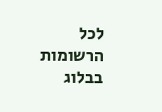לכל הרשומות בבלוג